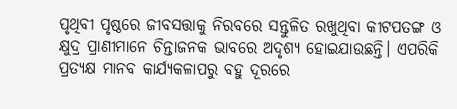ପୃଥିବୀ ପୃଷ୍ଠରେ ଜୀବସତ୍ତାକୁ ନିରବରେ ସନ୍ତୁଳିତ ରଖୁଥିବା କୀଟପତଙ୍ଗ ଓ କ୍ଷୁଦ୍ର ପ୍ରାଣୀମାନେ ଚିନ୍ତାଜନକ ଭାବରେ ଅଦୃଶ୍ୟ ହୋଇଯାଉଛନ୍ତି। ଏପରିକି ପ୍ରତ୍ୟକ୍ଷ ମାନବ କାର୍ଯ୍ୟକଳାପରୁ ବହୁ ଦୂରରେ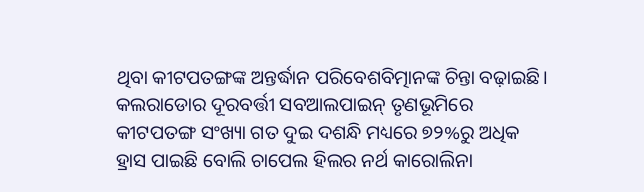ଥିବା କୀଟପତଙ୍ଗଙ୍କ ଅନ୍ତର୍ଦ୍ଧାନ ପରିବେଶବିତ୍ମାନଙ୍କ ଚିନ୍ତା ବଢ଼ାଇଛି। କଲରାଡୋର ଦୂରବର୍ତ୍ତୀ ସବଆଲପାଇନ୍ ତୃଣଭୂମିରେ କୀଟପତଙ୍ଗ ସଂଖ୍ୟା ଗତ ଦୁଇ ଦଶନ୍ଧି ମଧ୍ୟରେ ୭୨%ରୁ ଅଧିକ ହ୍ରାସ ପାଇଛି ବୋଲି ଚାପେଲ ହିଲର ନର୍ଥ କାରୋଲିନା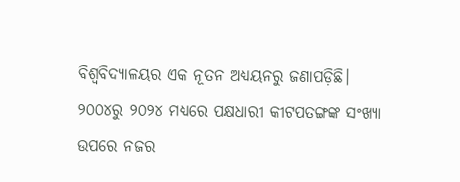ବିଶ୍ୱବିଦ୍ୟାଳୟର ଏକ ନୂତନ ଅଧ୍ୟୟନରୁ ଜଣାପଡ଼ିଛି।
୨୦୦୪ରୁ ୨୦୨୪ ମଧ୍ୟରେ ପକ୍ଷଧାରୀ କୀଟପତଙ୍ଗଙ୍କ ସଂଖ୍ୟା ଉପରେ ନଜର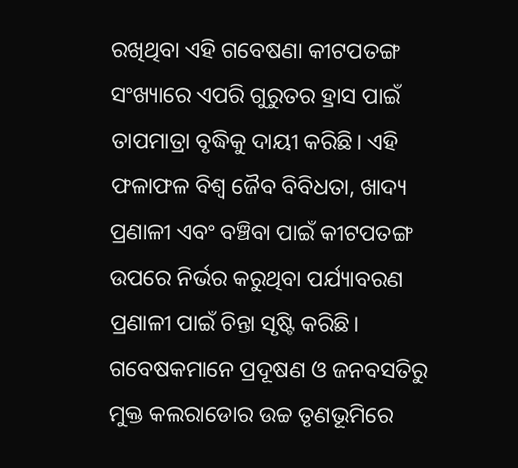ରଖିଥିବା ଏହି ଗବେଷଣା କୀଟପତଙ୍ଗ ସଂଖ୍ୟାରେ ଏପରି ଗୁରୁତର ହ୍ରାସ ପାଇଁ ତାପମାତ୍ରା ବୃଦ୍ଧିକୁ ଦାୟୀ କରିଛି। ଏହି ଫଳାଫଳ ବିଶ୍ୱ ଜୈବ ବିବିଧତା, ଖାଦ୍ୟ ପ୍ରଣାଳୀ ଏବଂ ବଞ୍ଚିବା ପାଇଁ କୀଟପତଙ୍ଗ ଉପରେ ନିର୍ଭର କରୁଥିବା ପର୍ଯ୍ୟାବରଣ ପ୍ରଣାଳୀ ପାଇଁ ଚିନ୍ତା ସୃଷ୍ଟି କରିଛି। ଗବେଷକମାନେ ପ୍ରଦୂଷଣ ଓ ଜନବସତିରୁ ମୁକ୍ତ କଲରାଡୋର ଉଚ୍ଚ ତୃଣଭୂମିରେ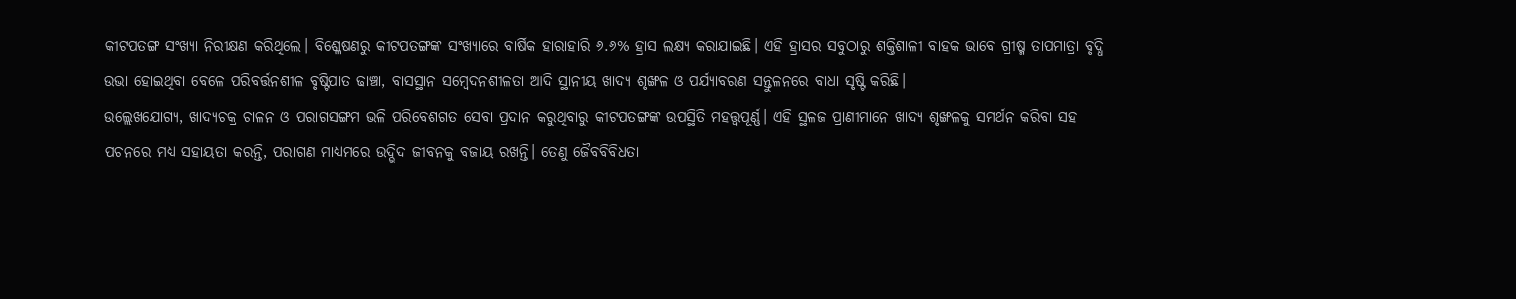କୀଟପତଙ୍ଗ ସଂଖ୍ୟା ନିରୀକ୍ଷଣ କରିଥିଲେ। ବିଶ୍ଳେଷଣରୁ କୀଟପତଙ୍ଗଙ୍କ ସଂଖ୍ୟାରେ ବାର୍ଷିକ ହାରାହାରି ୬.୬% ହ୍ରାସ ଲକ୍ଷ୍ୟ କରାଯାଇଛି। ଏହି ହ୍ରାସର ସବୁଠାରୁ ଶକ୍ତିଶାଳୀ ବାହକ ଭାବେ ଗ୍ରୀଷ୍ମ ତାପମାତ୍ରା ବୃଦ୍ଧି ଉଭା ହୋଇଥିବା ବେଳେ ପରିବର୍ତ୍ତନଶୀଳ ବୃଷ୍ଟିପାତ ଢାଞ୍ଚା, ବାସସ୍ଥାନ ସମ୍ବେଦନଶୀଳତା ଆଦି ସ୍ଥାନୀୟ ଖାଦ୍ୟ ଶୃଙ୍ଖଳ ଓ ପର୍ଯ୍ୟାବରଣ ସନ୍ତୁଳନରେ ବାଧା ସୃଷ୍ଟି କରିଛି।
ଉଲ୍ଲେଖଯୋଗ୍ୟ, ଖାଦ୍ୟଚକ୍ର ଚାଳନ ଓ ପରାଗସଙ୍ଗମ ଭଳି ପରିବେଶଗତ ସେବା ପ୍ରଦାନ କରୁଥିବାରୁ କୀଟପତଙ୍ଗଙ୍କ ଉପସ୍ଥିତି ମହତ୍ତ୍ବପୂର୍ଣ୍ଣ। ଏହି ସ୍ଥଳଜ ପ୍ରାଣୀମାନେ ଖାଦ୍ୟ ଶୃଙ୍ଖଳକୁ ସମର୍ଥନ କରିବା ସହ ପଚନରେ ମଧ୍ୟ ସହାୟତା କରନ୍ତି, ପରାଗଣ ମାଧ୍ୟମରେ ଉଦ୍ଭିଦ ଜୀବନକୁ ବଜାୟ ରଖନ୍ତି। ତେଣୁ ଜୈବବିବିଧତା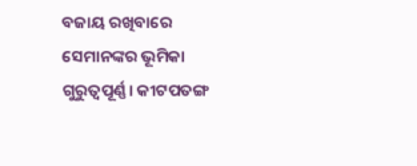ବଜାୟ ରଖିବାରେ ସେମାନଙ୍କର ଭୂମିକା ଗୁରୁତ୍ବପୂର୍ଣ୍ଣ। କୀଟପତଙ୍ଗ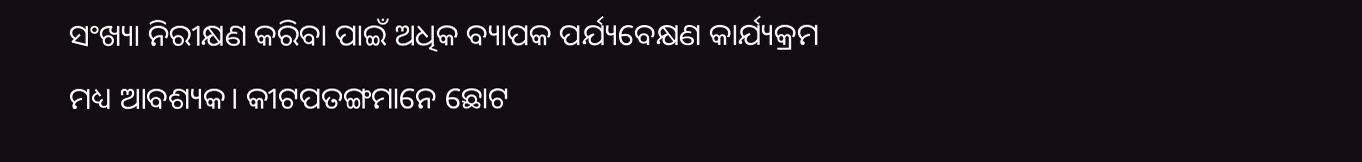ସଂଖ୍ୟା ନିରୀକ୍ଷଣ କରିବା ପାଇଁ ଅଧିକ ବ୍ୟାପକ ପର୍ଯ୍ୟବେକ୍ଷଣ କାର୍ଯ୍ୟକ୍ରମ ମଧ୍ୟ ଆବଶ୍ୟକ। କୀଟପତଙ୍ଗମାନେ ଛୋଟ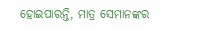ହୋଇପାରନ୍ତି, ମାତ୍ର ସେମାନଙ୍କର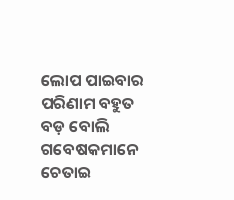ଲୋପ ପାଇବାର ପରିଣାମ ବହୁତ ବଡ଼ ବୋଲି ଗବେଷକମାନେ ଚେତାଇ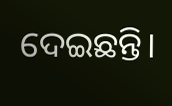ଦେଇଛନ୍ତି।